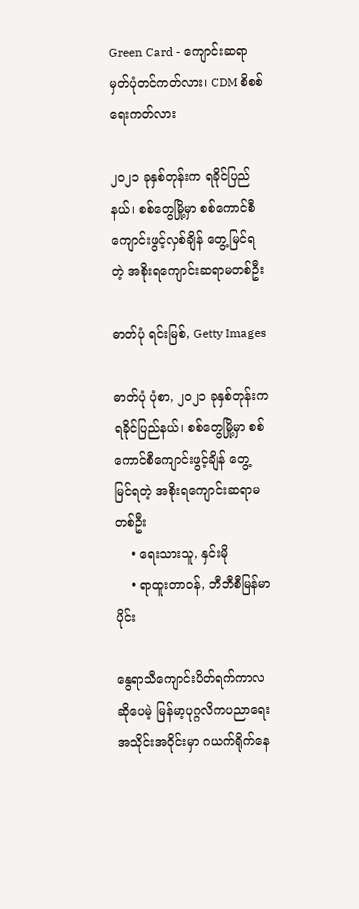Green Card - ကျောင်းဆရာမှတ်ပုံတင်ကတ်လား၊ CDM စိစစ်ရေးကတ်လား

၂၀၂၁ ခုနှစ်တုန်းက ရခိုင်ပြည်နယ်၊ စစ်တွေမြို့မှာ စစ်ကောင်စီကျောင်းဖွင့်လှစ်ချိန် တွေ့မြင်ရတဲ့ အစိုးရကျောင်းဆရာမတစ်ဦး

ဓာတ်ပုံ ရင်းမြစ်, Getty Images

ဓာတ်ပုံ ပုံစာ, ၂၀၂၁ ခုနှစ်တုန်းက ရခိုင်ပြည်နယ်၊ စစ်တွေမြို့မှာ စစ်ကောင်စီကျောင်းဖွင့်ချိန် တွေ့မြင်ရတဲ့ အစိုးရကျောင်းဆရာမတစ်ဦး
    • ရေးသားသူ, နှင်းမို
    • ရာထူးတာဝန်, ဘီဘီစီမြန်မာပိုင်း

နွေရာသီကျောင်းပိတ်ရက်ကာလဆိုပေမဲ့ မြန်မာ့ပုဂ္ဂလိကပညာရေးအသိုင်းအဝိုင်းမှာ ဂယက်ရိုက်နေ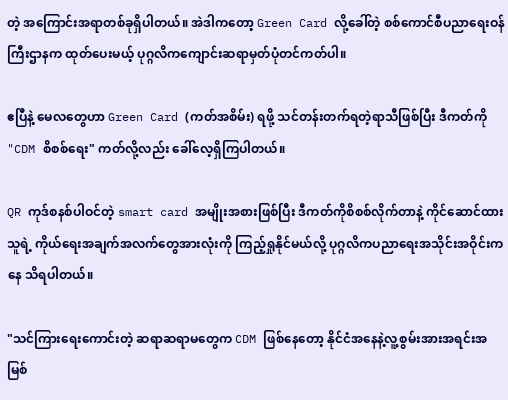တဲ့ အကြောင်းအရာတစ်ခုရှိပါတယ်။ အဲဒါကတော့ Green Card လို့ခေါ်တဲ့ စစ်ကောင်စီပညာရေးဝန်ကြီးဌာနက ထုတ်ပေးမယ့် ပုဂ္ဂလိကကျောင်းဆရာမှတ်ပုံတင်ကတ်ပါ။

ဧပြီနဲ့ မေလတွေဟာ Green Card (ကတ်အစိမ်း) ရဖို့ သင်တန်းတက်ရတဲ့ရာသီဖြစ်ပြီး ဒီကတ်ကို "CDM စိစစ်ရေး" ကတ်လို့လည်း ခေါ်လေ့ရှိကြပါတယ်။

QR ကုဒ်စနစ်ပါဝင်တဲ့ smart card အမျိုးအစားဖြစ်ပြီး ဒီကတ်ကိုစိစစ်လိုက်တာနဲ့ ကိုင်ဆောင်ထားသူရဲ့ ကိုယ်ရေးအချက်အလက်တွေအားလုံးကို ကြည့်ရှုနိုင်မယ်လို့ ပုဂ္ဂလိကပညာရေးအသိုင်းအဝိုင်းကနေ သိရပါတယ်။

"သင်ကြားရေးကောင်းတဲ့ ဆရာဆရာမတွေက CDM ဖြစ်နေတော့ နိုင်ငံအနေနဲ့လူ့စွမ်းအားအရင်းအမြစ်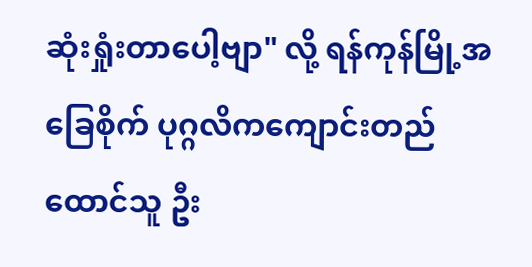ဆုံးရှုံးတာပေါ့ဗျာ" လို့ ရန်ကုန်မြို့အခြေစိုက် ပုဂ္ဂလိကကျောင်းတည်ထောင်သူ ဦး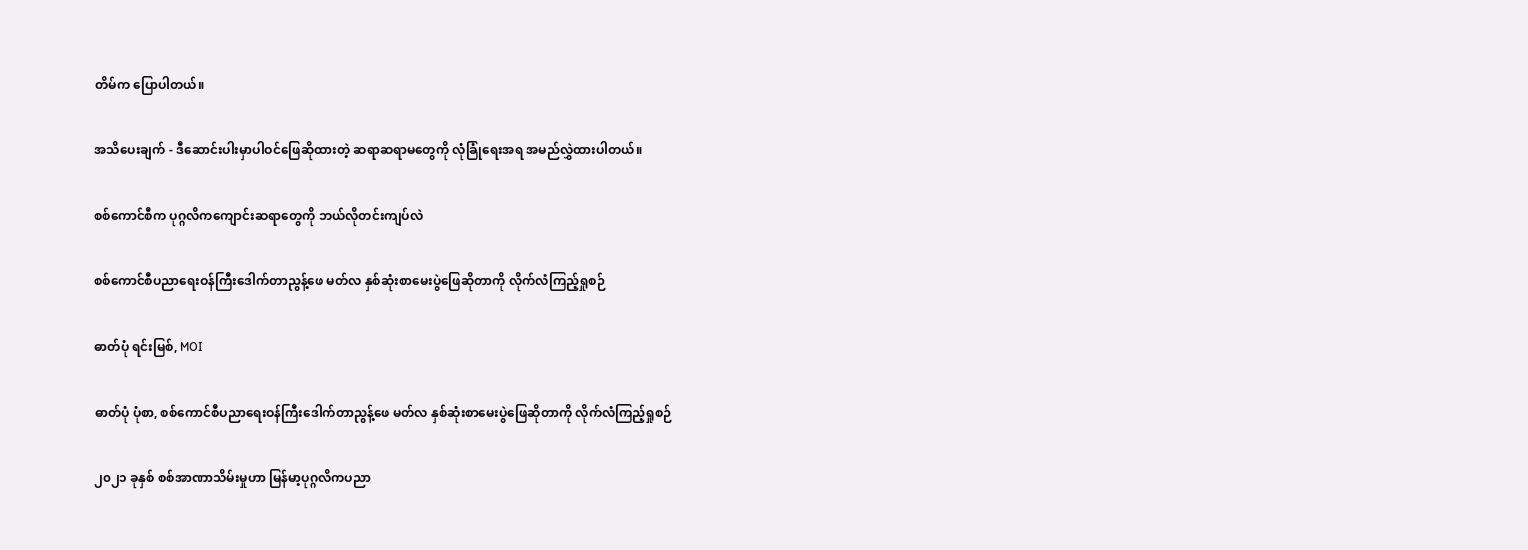တိမ်က ပြောပါတယ်။

အသိပေးချက် - ဒီဆောင်းပါးမှာပါဝင်ဖြေဆိုထားတဲ့ ဆရာဆရာမတွေကို လုံခြုံရေးအရ အမည်လွှဲထားပါတယ်။

စစ်ကောင်စီက ပုဂ္ဂလိကကျောင်းဆရာတွေကို ဘယ်လိုတင်းကျပ်လဲ

စစ်ကောင်စီပညာရေးဝန်ကြီးဒေါက်တာညွန့်ဖေ မတ်လ နှစ်ဆုံးစာမေးပွဲဖြေဆိုတာကို လိုက်လံကြည့်ရှုစဉ်

ဓာတ်ပုံ ရင်းမြစ်, MOI

ဓာတ်ပုံ ပုံစာ, စစ်ကောင်စီပညာရေးဝန်ကြီးဒေါက်တာညွန့်ဖေ မတ်လ နှစ်ဆုံးစာမေးပွဲဖြေဆိုတာကို လိုက်လံကြည့်ရှုစဉ်

၂၀၂၁ ခုနှစ် စစ်အာဏာသိမ်းမှုဟာ မြန်မာ့ပုဂ္ဂလိကပညာ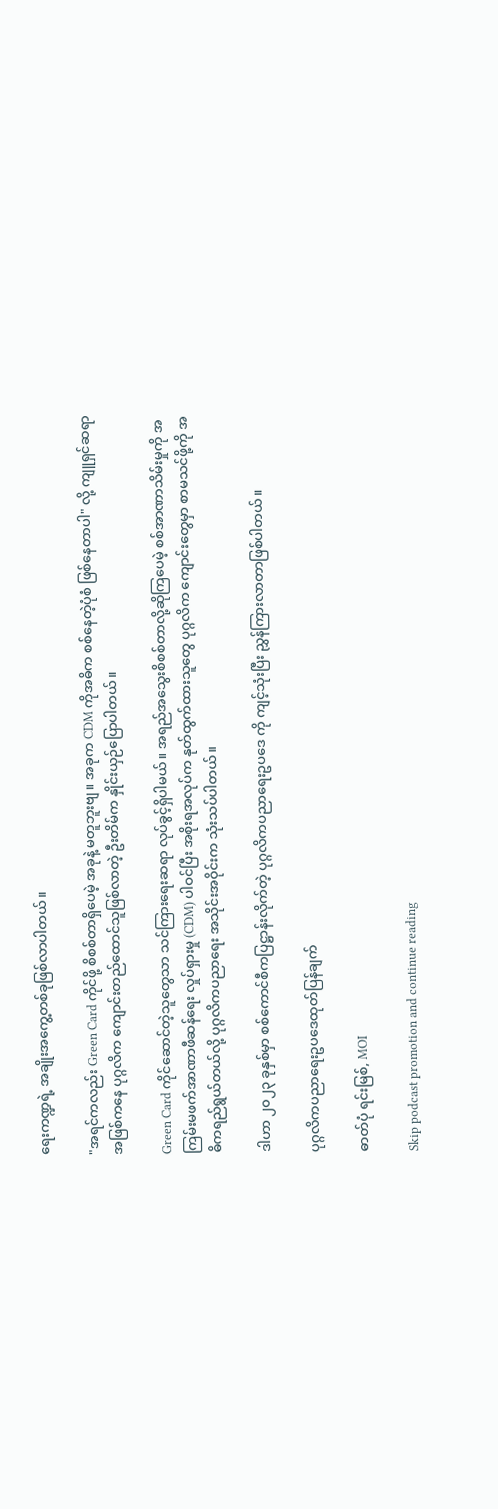ရေးကဏ္ဍရဲ့ အချိုးအကွေ့တစ်ခုဖြစ်လာပါတယ်။

"အရင်ကလည်း Green Card ကိုင်ဖို့ စိစစ်တာရှိပေမဲ့ အခုနဲ့ မတူဘူးဗျ။ အခုက CDM ကိုအဓိက စစ်နေတဲ့ပုံစံ ဖြစ်နေတာပါ" လို့ ကျူရှင်ဆရာအဖြစ်ကနေ ပုဂ္ဂလိက ကျောင်းတည်ထောင်သူဖြစ်လာတဲ့ ဦးတိမ်က နှိုင်းယှဉ်ပြောပါတယ်။

Green Card ကိုင်ဆောင်တဲ့သူတွေသာ သင်ကြားရေးဆရာ လုပ်ခွင့်ရှိပါမယ်။ အရည်အသွေးစိစစ်တာလို့ဆိုကြပေမဲ့ စစ်အာဏာသိမ်းမှုကို အကြမ်းမဖက်အာဏာဖီဆန်ရေး လှုပ်ရှားမှု (CDM) ပါဝင်ပြီး အစိုးရအလုပ်က နုတ်ထွက်ထားသူတွေ ပုဂ္ဂလိက ကျောင်းတွေမှာ စာမသင်ဖို့ကို အဓိကရည်ရွယ်တယ်လို့ ပုဂ္ဂလိကပညာရေး အသိုင်းအဝိုင်းက သုံးသပ်ပါတယ်။

ဒါဟာ ၂၀၂၃ ခုနှစ်မှာ စစ်ကောင်စီကပြဋ္ဌာန်းလိုက်တဲ့ ပုဂ္ဂလိကပညာရေးဥပဒေ ကို ကျင့်သုံးပြီး ညွှန်ကြားလာတာဖြစ်ပါတယ်။

ပုဂ္ဂလိကပညာရေးဥပဒေထုတ်ပြန်ချက်

ဓာတ်ပုံ ရင်းမြစ်, MOI

Skip podcast promotion and continue reading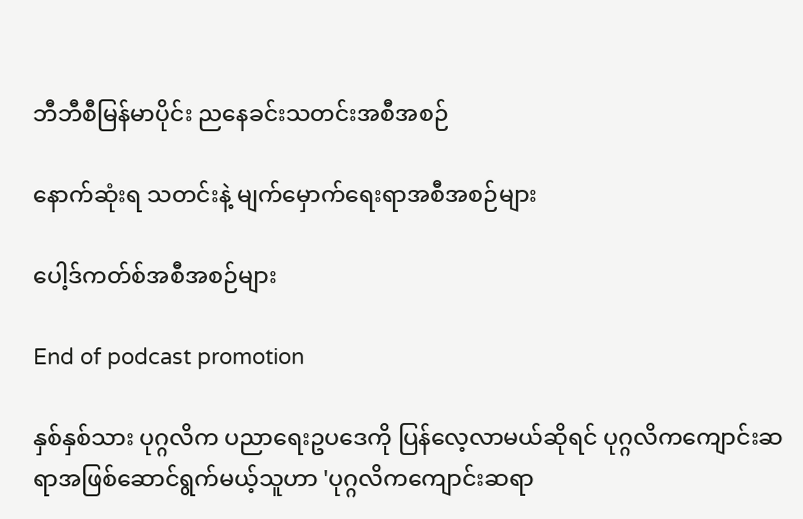ဘီဘီစီမြန်မာပိုင်း ညနေခင်းသတင်းအစီအစဉ်

နောက်ဆုံးရ သတင်းနဲ့ မျက်မှောက်ရေးရာအစီအစဉ်များ

ပေါ့ဒ်ကတ်စ်အစီအစဉ်များ

End of podcast promotion

နှစ်နှစ်သား ပုဂ္ဂလိက ပညာရေးဥပဒေကို ပြန်လေ့လာမယ်ဆိုရင် ပုဂ္ဂလိကကျောင်းဆရာအဖြစ်ဆောင်ရွက်မယ့်သူဟာ 'ပုဂ္ဂလိကကျောင်းဆရာ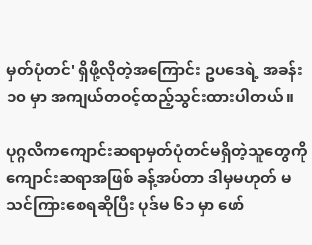မှတ်ပုံတင်' ရှိဖို့လိုတဲ့အကြောင်း ဥပဒေရဲ့ အခန်း ၁၀ မှာ အကျယ်တဝင့်ထည့်သွင်းထားပါတယ်။

ပုဂ္ဂလိကကျောင်းဆရာမှတ်ပုံတင်မရှိတဲ့သူတွေကို ကျောင်းဆရာအဖြစ် ခန့်အပ်တာ ဒါမှမဟုတ် မသင်ကြားစေရဆိုပြီး ပုဒ်မ ၆၁ မှာ ဖော်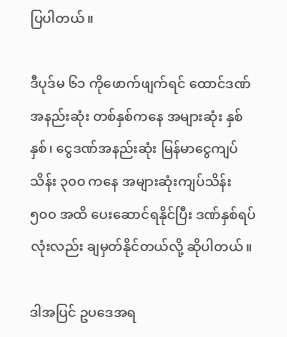ပြပါတယ်။

ဒီပုဒ်မ ၆၁ ကိုဖောက်ဖျက်ရင် ထောင်ဒဏ် အနည်းဆုံး တစ်နှစ်ကနေ အများဆုံး နှစ်နှစ်၊ ငွေဒဏ်အနည်းဆုံး မြန်မာငွေကျပ် သိန်း ၃၀၀ ကနေ အများဆုံးကျပ်သိန်း ၅၀၀ အထိ ပေးဆောင်ရနိုင်ပြီး ဒဏ်နှစ်ရပ်လုံးလည်း ချမှတ်နိုင်တယ်လို့ ဆိုပါတယ်။

ဒါအပြင် ဥပဒေအရ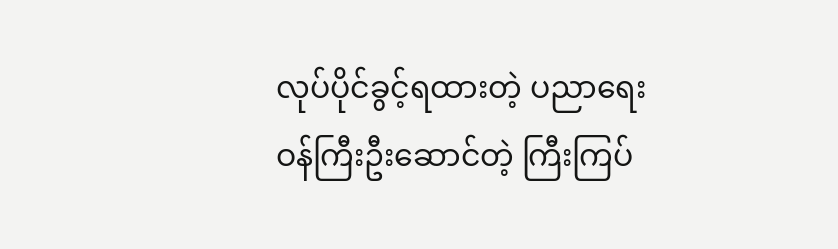လုပ်ပိုင်ခွင့်ရထားတဲ့ ပညာရေးဝန်ကြီးဦးဆောင်တဲ့ ကြီးကြပ်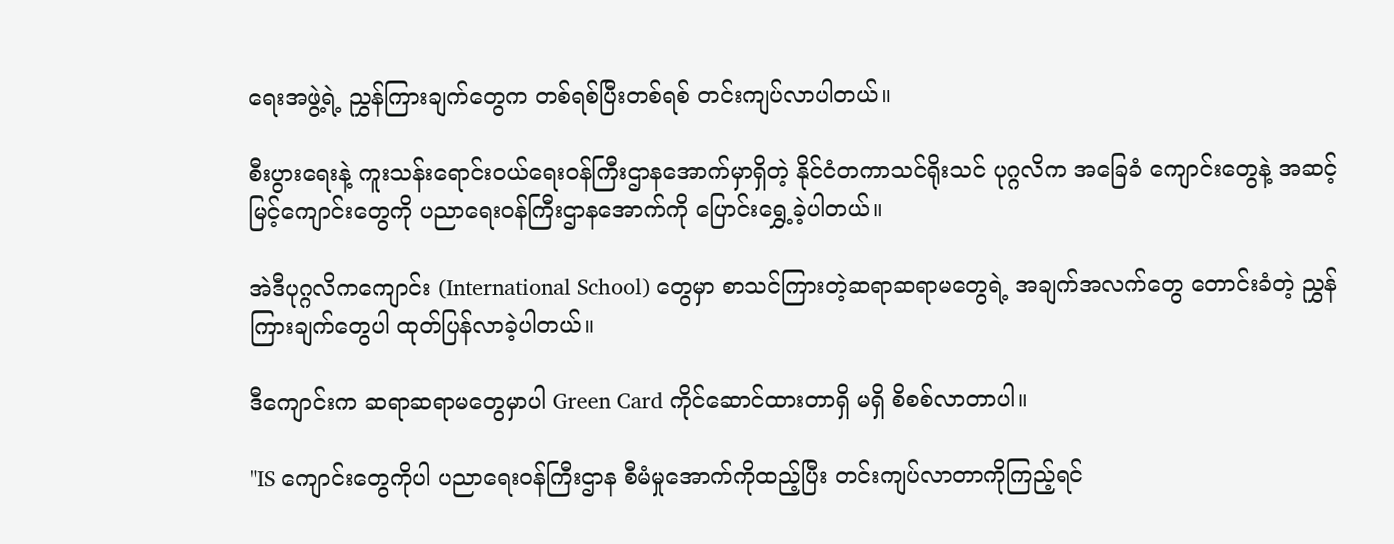ရေးအဖွဲ့ရဲ့ ညွှန်ကြားချက်တွေက တစ်ရစ်ပြီးတစ်ရစ် တင်းကျပ်လာပါတယ်။

စီးပွားရေးနဲ့ ကူးသန်းရောင်းဝယ်ရေးဝန်ကြီးဌာနအောက်မှာရှိတဲ့ နိုင်ငံတကာသင်ရိုးသင် ပုဂ္ဂလိက အခြေခံ ကျောင်းတွေနဲ့ အဆင့်မြင့်ကျောင်းတွေကို ပညာရေးဝန်ကြီးဌာနအောက်ကို ပြောင်းရွှေ့ခဲ့ပါတယ်။

အဲဒီပုဂ္ဂလိကကျောင်း (International School) တွေမှာ စာသင်ကြားတဲ့ဆရာဆရာမတွေရဲ့ အချက်အလက်တွေ တောင်းခံတဲ့ ညွှန်ကြားချက်တွေပါ ထုတ်ပြန်လာခဲ့ပါတယ်။

ဒီကျောင်းက ဆရာဆရာမတွေမှာပါ Green Card ကိုင်ဆောင်ထားတာရှိ မရှိ စိစစ်လာတာပါ။

"IS ကျောင်းတွေကိုပါ ပညာရေးဝန်ကြီးဌာန စီမံမှုအောက်ကိုထည့်ပြီး တင်းကျပ်လာတာကိုကြည့်ရင်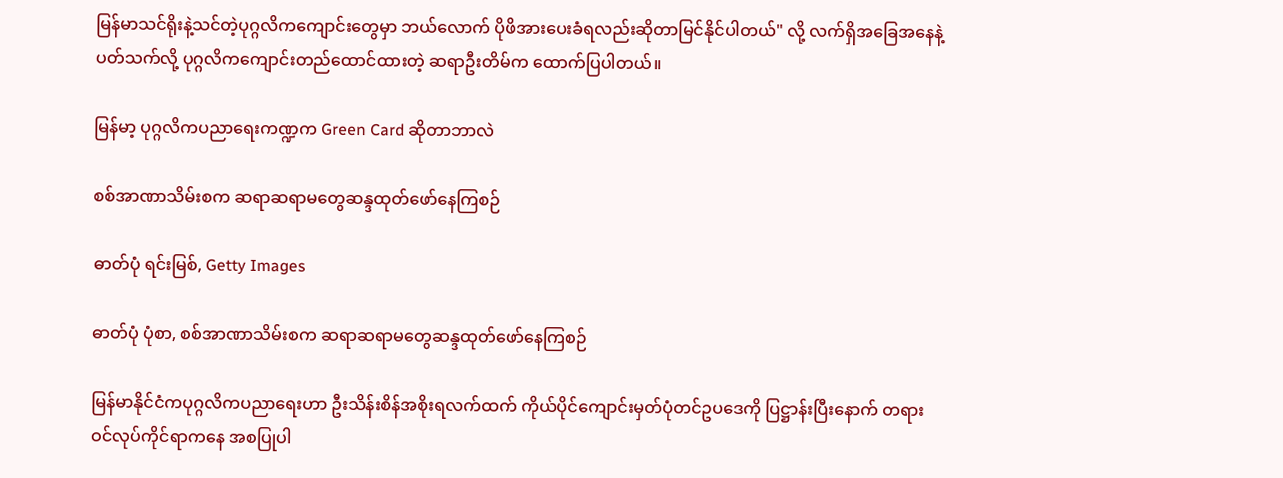မြန်မာသင်ရိုးနဲ့သင်တဲ့ပုဂ္ဂလိကကျောင်းတွေမှာ ဘယ်လောက် ပိုဖိအားပေးခံရလည်းဆိုတာမြင်နိုင်ပါတယ်" လို့ လက်ရှိအခြေအနေနဲ့ပတ်သက်လို့ ပုဂ္ဂလိကကျောင်းတည်ထောင်ထားတဲ့ ဆရာဦးတိမ်က ထောက်ပြပါတယ်။

မြန်မာ့ ပုဂ္ဂလိကပညာရေးကဏ္ဍက Green Card ဆိုတာဘာလဲ

စစ်အာဏာသိမ်းစက ဆရာဆရာမတွေဆန္ဒထုတ်ဖော်နေကြစဉ်

ဓာတ်ပုံ ရင်းမြစ်, Getty Images

ဓာတ်ပုံ ပုံစာ, စစ်အာဏာသိမ်းစက ဆရာဆရာမတွေဆန္ဒထုတ်ဖော်နေကြစဉ်

မြန်မာနိုင်ငံကပုဂ္ဂလိကပညာရေးဟာ ဦးသိန်းစိန်အစိုးရလက်ထက် ကိုယ်ပိုင်ကျောင်းမှတ်ပုံတင်ဥပဒေကို ပြဋ္ဌာန်းပြီးနောက် တရားဝင်လုပ်ကိုင်ရာကနေ အစပြုပါ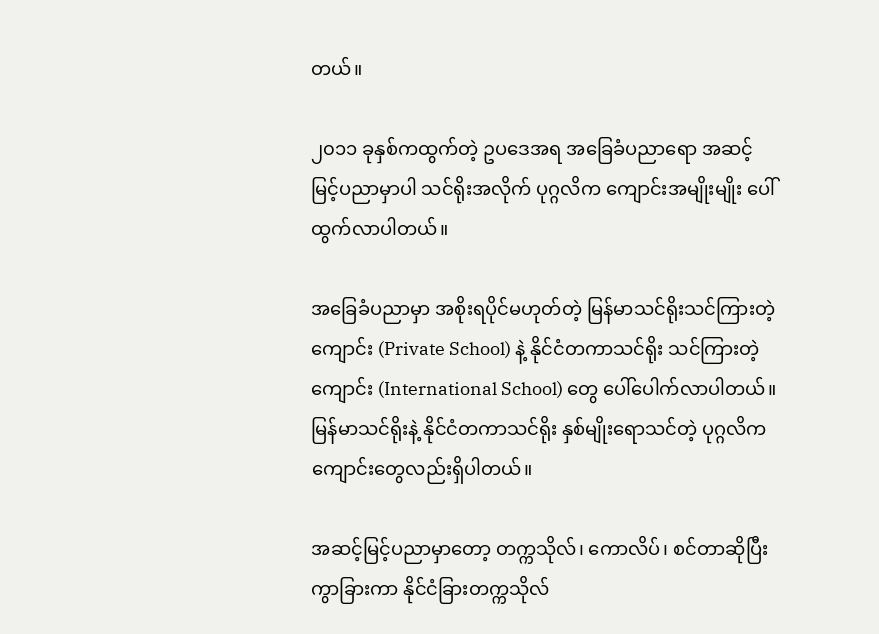တယ်။

၂၀၁၁ ခုနှစ်ကထွက်တဲ့ ဥပဒေအရ အခြေခံပညာရော အဆင့်မြင့်ပညာမှာပါ သင်ရိုးအလိုက် ပုဂ္ဂလိက ကျောင်းအမျိုးမျိုး ပေါ်ထွက်လာပါတယ်။

အခြေခံပညာမှာ အစိုးရပိုင်မဟုတ်တဲ့ မြန်မာသင်ရိုးသင်ကြားတဲ့ကျောင်း (Private School) နဲ့ နိုင်ငံတကာသင်ရိုး သင်ကြားတဲ့ကျောင်း (International School) တွေ ပေါ်ပေါက်လာပါတယ်။ မြန်မာသင်ရိုးနဲ့ နိုင်ငံတကာသင်ရိုး နှစ်မျိုးရောသင်တဲ့ ပုဂ္ဂလိကကျောင်းတွေလည်းရှိပါတယ်။

အဆင့်မြင့်ပညာမှာတော့ တက္ကသိုလ်၊ ကောလိပ်၊ စင်တာဆိုပြီးကွာခြားကာ နိုင်ငံခြားတက္ကသိုလ်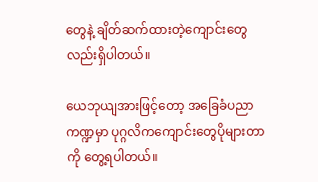တွေနဲ့ ချိတ်ဆက်ထားတဲ့ကျောင်းတွေလည်းရှိပါတယ်။

ယေဘုယျအားဖြင့်တော့ အခြေခံပညာကဏ္ဍမှာ ပုဂ္ဂလိကကျောင်းတွေပိုများတာကို တွေ့ရပါတယ်။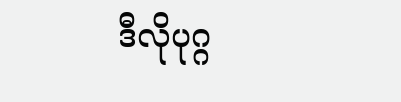ဒီလိုပုဂ္ဂ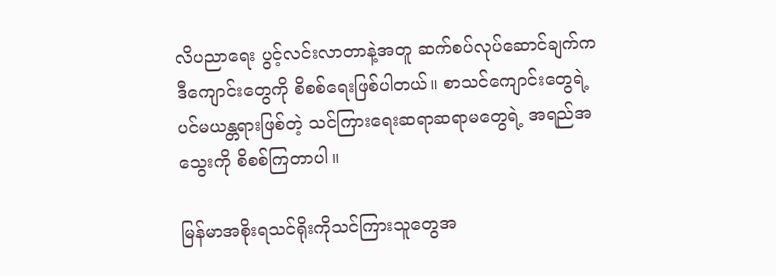လိပညာရေး ပွင့်လင်းလာတာနဲ့အတူ ဆက်စပ်လုပ်ဆောင်ချက်က ဒီကျောင်းတွေကို စိစစ်ရေးဖြစ်ပါတယ်။ စာသင်ကျောင်းတွေရဲ့ ပင်မယန္တရားဖြစ်တဲ့ သင်ကြားရေးဆရာဆရာမတွေရဲ့ အရည်အသွေးကို စိစစ်ကြတာပါ။

မြန်မာအစိုးရသင်ရိုးကိုသင်ကြားသူတွေအ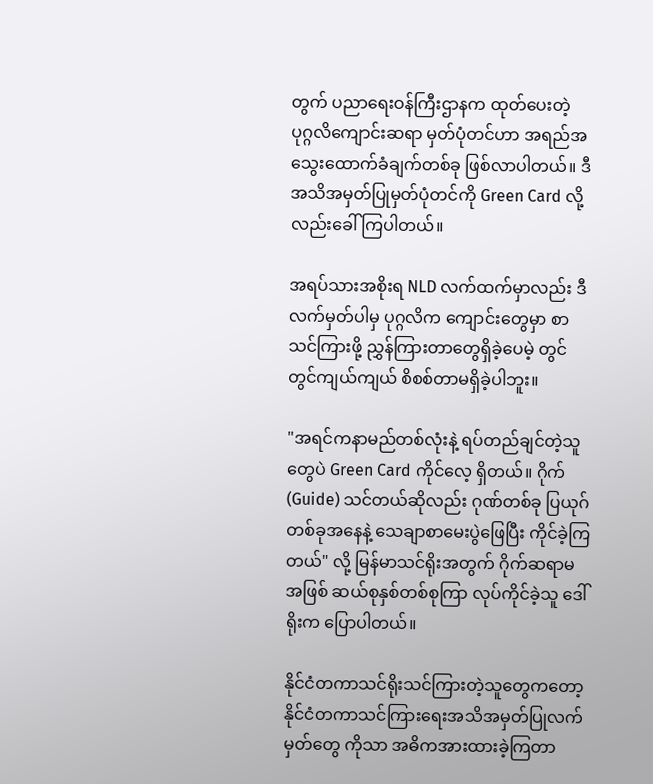တွက် ပညာရေးဝန်ကြီးဌာနက ထုတ်ပေးတဲ့ ပုဂ္ဂလိကျောင်းဆရာ မှတ်ပုံတင်ဟာ အရည်အသွေးထောက်ခံချက်တစ်ခု ဖြစ်လာပါတယ်။ ဒီအသိအမှတ်ပြုမှတ်ပုံတင်ကို Green Card လို့လည်းခေါ်ကြပါတယ်။

အရပ်သားအစိုးရ NLD လက်ထက်မှာလည်း ဒီလက်မှတ်ပါမှ ပုဂ္ဂလိက ကျောင်းတွေမှာ စာသင်ကြားဖို့ ညွှန်ကြားတာတွေရှိခဲ့ပေမဲ့ တွင်တွင်ကျယ်ကျယ် စိစစ်တာမရှိခဲ့ပါဘူး။

"အရင်ကနာမည်တစ်လုံးနဲ့ ရပ်တည်ချင်တဲ့သူတွေပဲ Green Card ကိုင်လေ့ ရှိတယ်။ ဂိုက်(Guide) သင်တယ်ဆိုလည်း ဂုဏ်တစ်ခု ပြယုဂ်တစ်ခုအနေနဲ့ သေချာစာမေးပွဲဖြေပြီး ကိုင်ခဲ့ကြတယ်" လို့ မြန်မာသင်ရိုးအတွက် ဂိုက်ဆရာမအဖြစ် ဆယ်စုနှစ်တစ်စုကြာ လုပ်ကိုင်ခဲ့သူ ဒေါ်ရိုးက ပြောပါတယ်။

နိုင်ငံတကာသင်ရိုးသင်ကြားတဲ့သူတွေကတော့ နိုင်ငံတကာသင်ကြားရေးအသိအမှတ်ပြုလက်မှတ်တွေ ကိုသာ အဓိကအားထားခဲ့ကြတာ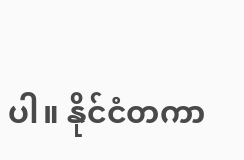ပါ။ နိုင်ငံတကာ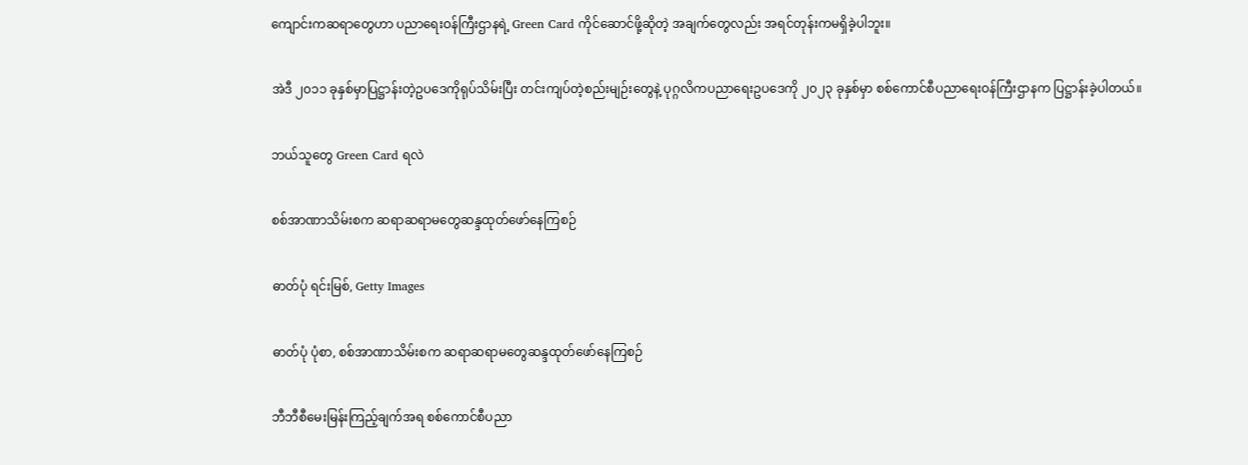ကျောင်းကဆရာတွေဟာ ပညာရေးဝန်ကြီးဌာနရဲ့ Green Card ကိုင်ဆောင်ဖို့ဆိုတဲ့ အချက်တွေလည်း အရင်တုန်းကမရှိခဲ့ပါဘူး။

အဲဒီ ၂၀၁၁ ခုနှစ်မှာပြဋ္ဌာန်းတဲ့ဥပဒေကိုရုပ်သိမ်းပြီး တင်းကျပ်တဲ့စည်းမျဉ်းတွေနဲ့ ပုဂ္ဂလိကပညာရေးဥပဒေကို ၂၀၂၃ ခုနှစ်မှာ စစ်ကောင်စီပညာရေးဝန်ကြီးဌာနက ပြဋ္ဌာန်းခဲ့ပါတယ်။

ဘယ်သူတွေ Green Card ရလဲ

စစ်အာဏာသိမ်းစက ဆရာဆရာမတွေဆန္ဒထုတ်ဖော်နေကြစဉ်

ဓာတ်ပုံ ရင်းမြစ်, Getty Images

ဓာတ်ပုံ ပုံစာ, စစ်အာဏာသိမ်းစက ဆရာဆရာမတွေဆန္ဒထုတ်ဖော်နေကြစဉ်

ဘီဘီစီမေးမြန်းကြည့်ချက်အရ စစ်ကောင်စီပညာ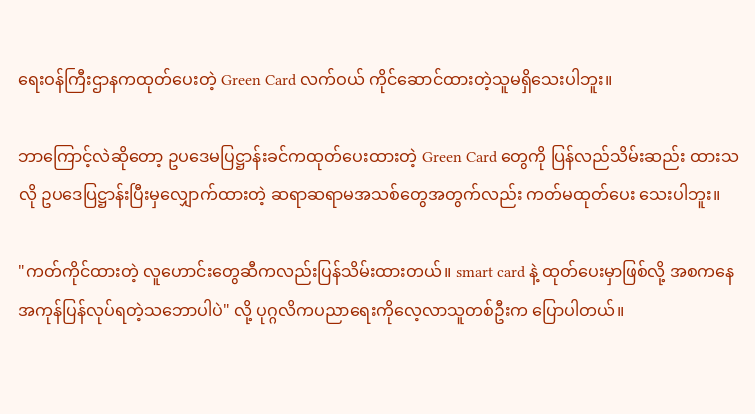ရေးဝန်ကြီးဌာနကထုတ်ပေးတဲ့ Green Card လက်ဝယ် ကိုင်ဆောင်ထားတဲ့သူမရှိသေးပါဘူး။

ဘာကြောင့်လဲဆိုတော့ ဥပဒေမပြဋ္ဌာန်းခင်ကထုတ်ပေးထားတဲ့ Green Card တွေကို ပြန်လည်သိမ်းဆည်း ထားသလို ဥပဒေပြဋ္ဌာန်းပြီးမှလျှောက်ထားတဲ့ ဆရာဆရာမအသစ်တွေအတွက်လည်း ကတ်မထုတ်ပေး သေးပါဘူး။

"ကတ်ကိုင်ထားတဲ့ လူဟောင်းတွေဆီကလည်းပြန်သိမ်းထားတယ်။ smart card နဲ့ ထုတ်ပေးမှာဖြစ်လို့ အစကနေ အကုန်ပြန်လုပ်ရတဲ့သဘောပါပဲ" လို့ ပုဂ္ဂလိကပညာရေးကိုလေ့လာသူတစ်ဦးက ပြောပါတယ်။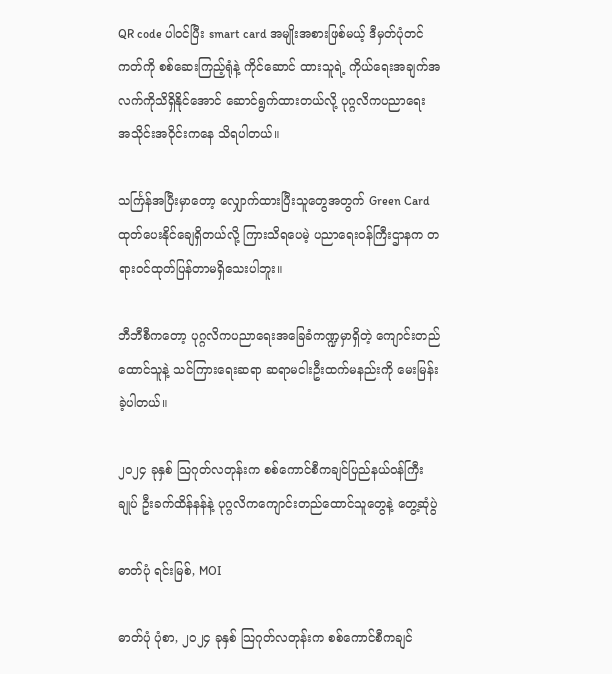QR code ပါဝင်ပြီး smart card အမျိုးအစားဖြစ်မယ့် ဒီမှတ်ပုံတင်ကတ်ကို စစ်ဆေးကြည့်ရုံနဲ့ ကိုင်ဆောင် ထားသူရဲ့ ကိုယ်ရေးအချက်အလက်ကိုသိရှိနိုင်အောင် ဆောင်ရွက်ထားတယ်လို့ ပုဂ္ဂလိကပညာရေး အသိုင်းအဝိုင်းကနေ သိရပါတယ်။

သင်္ကြန်အပြီးမှာတော့ လျှောက်ထားပြီးသူတွေအတွက် Green Card ထုတ်ပေးနိုင်ချေရှိတယ်လို့ ကြားသိရပေမဲ့ ပညာရေးဝန်ကြီးဌာနက တရားဝင်ထုတ်ပြန်တာမရှိသေးပါဘူး။

ဘီဘီစီကတော့ ပုဂ္ဂလိကပညာရေးအခြေခံကဏ္ဍမှာရှိတဲ့ ကျောင်းတည်ထောင်သူနဲ့ သင်ကြားရေးဆရာ ဆရာမငါးဦးထက်မနည်းကို မေးမြန်းခဲ့ပါတယ်။

၂၀၂၄ ခုနှစ် သြဂုတ်လတုန်းက စစ်ကောင်စီကချင်ပြည်နယ်ဝန်ကြီးချုပ် ဦးခက်ထိန်နန်နဲ့ ပုဂ္ဂလိကကျောင်းတည်ထောင်သူတွေနဲ့ တွေ့ဆုံပွဲ

ဓာတ်ပုံ ရင်းမြစ်, MOI

ဓာတ်ပုံ ပုံစာ, ၂၀၂၄ ခုနှစ် သြဂုတ်လတုန်းက စစ်ကောင်စီကချင်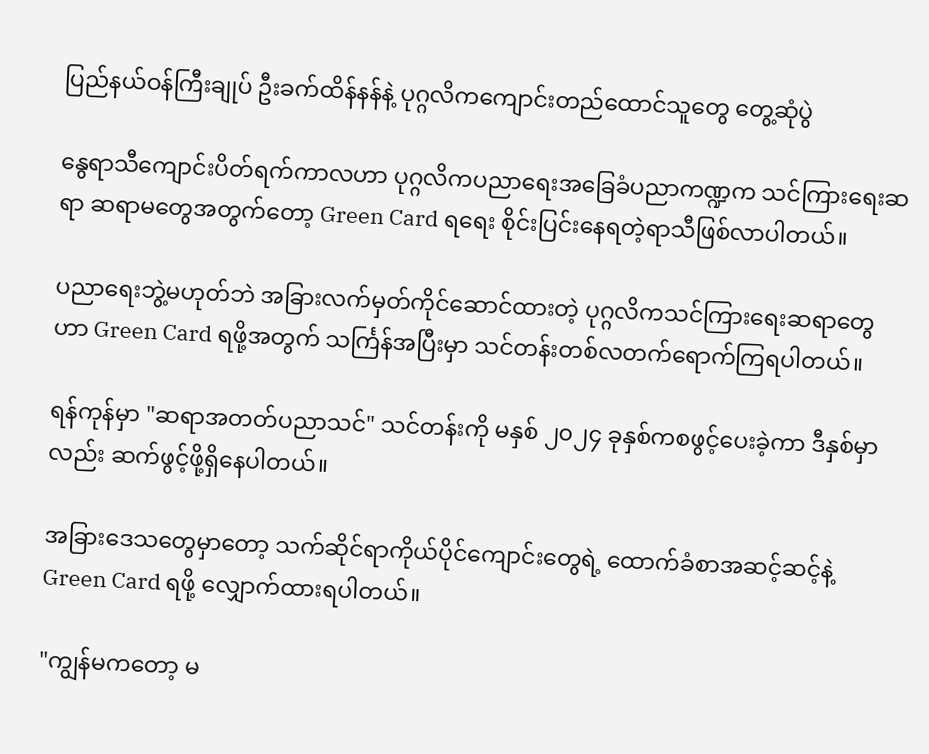ပြည်နယ်ဝန်ကြီးချုပ် ဦးခက်ထိန်နန်နဲ့ ပုဂ္ဂလိကကျောင်းတည်ထောင်သူတွေ တွေ့ဆုံပွဲ

နွေရာသီကျောင်းပိတ်ရက်ကာလဟာ ပုဂ္ဂလိကပညာရေးအခြေခံပညာကဏ္ဍက သင်ကြားရေးဆရာ ဆရာမတွေအတွက်တော့ Green Card ရရေး စိုင်းပြင်းနေရတဲ့ရာသီဖြစ်လာပါတယ်။

ပညာရေးဘွဲ့မဟုတ်ဘဲ အခြားလက်မှတ်ကိုင်ဆောင်ထားတဲ့ ပုဂ္ဂလိကသင်ကြားရေးဆရာတွေဟာ Green Card ရဖို့အတွက် သင်္ကြန်အပြီးမှာ သင်တန်းတစ်လတက်ရောက်ကြရပါတယ်။

ရန်ကုန်မှာ "ဆရာအတတ်ပညာသင်" သင်တန်းကို မနှစ် ၂၀၂၄ ခုနှစ်ကစဖွင့်ပေးခဲ့ကာ ဒီနှစ်မှာလည်း ဆက်ဖွင့်ဖို့ရှိနေပါတယ်။

အခြားဒေသတွေမှာတော့ သက်ဆိုင်ရာကိုယ်ပိုင်ကျောင်းတွေရဲ့ ထောက်ခံစာအဆင့်ဆင့်နဲ့ Green Card ရဖို့ လျှောက်ထားရပါတယ်။

"ကျွန်မကတော့ မ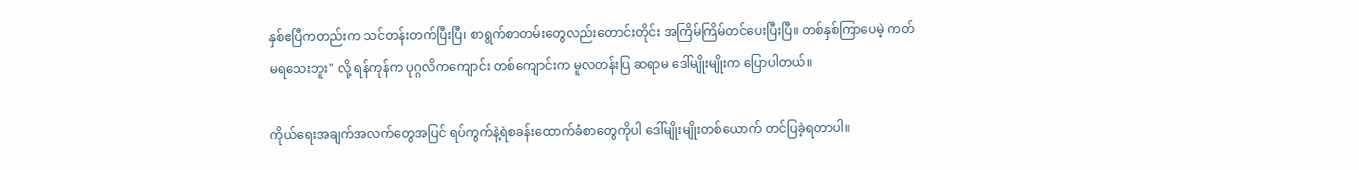နှစ်ဧပြီကတည်းက သင်တန်းတက်ပြီးပြီ၊ စာရွက်စာတမ်းတွေလည်းတောင်းတိုင်း အကြိမ်ကြိမ်တင်ပေးပြီးပြီ။ တစ်နှစ်ကြာပေမဲ့ ကတ်မရသေးဘူး" လို့ ရန်ကုန်က ပုဂ္ဂလိကကျောင်း တစ်ကျောင်းက မူလတန်းပြ ဆရာမ ဒေါ်မျိုးမျိုးက ပြောပါတယ်။

ကိုယ်ရေးအချက်အလက်တွေအပြင် ရပ်ကွက်နဲ့ရဲစခန်းထောက်ခံစာတွေကိုပါ ဒေါ်မျိုးမျိုးတစ်ယောက် တင်ပြခဲ့ရတာပါ။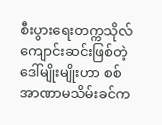စီးပွားရေးတက္ကသိုလ် ကျောင်းဆင်းဖြစ်တဲ့ ဒေါ်မျိုးမျိုးဟာ စစ်အာဏာမသိမ်းခင်က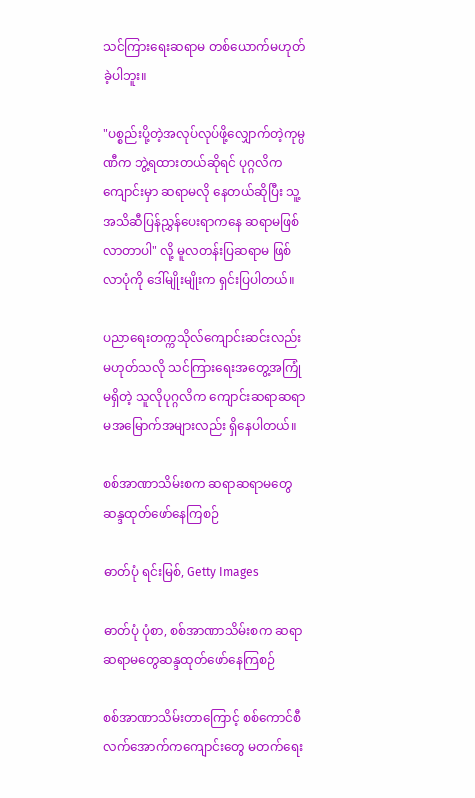သင်ကြားရေးဆရာမ တစ်ယောက်မဟုတ်ခဲ့ပါဘူး။

"ပစ္စည်းပို့တဲ့အလုပ်လုပ်ဖို့လျှောက်တဲ့ကုမ္ပဏီက ဘွဲ့ရထားတယ်ဆိုရင် ပုဂ္ဂလိကကျောင်းမှာ ဆရာမလို နေတယ်ဆိုပြီး သူ့အသိဆီပြန်ညွှန်ပေးရာကနေ ဆရာမဖြစ်လာတာပါ" လို့ မူလတန်းပြဆရာမ ဖြစ်လာပုံကို ဒေါ်မျိုးမျိုးက ရှင်းပြပါတယ်။

ပညာရေးတက္ကသိုလ်ကျောင်းဆင်းလည်းမဟုတ်သလို သင်ကြားရေးအတွေ့အကြုံမရှိတဲ့ သူလိုပုဂ္ဂလိက ကျောင်းဆရာဆရာမအမြောက်အများလည်း ရှိနေပါတယ်။

စစ်အာဏာသိမ်းစက ဆရာဆရာမတွေဆန္ဒထုတ်ဖော်နေကြစဉ်

ဓာတ်ပုံ ရင်းမြစ်, Getty Images

ဓာတ်ပုံ ပုံစာ, စစ်အာဏာသိမ်းစက ဆရာဆရာမတွေဆန္ဒထုတ်ဖော်နေကြစဉ်

စစ်အာဏာသိမ်းတာကြောင့် စစ်ကောင်စီလက်အောက်ကကျောင်းတွေ မတက်ရေး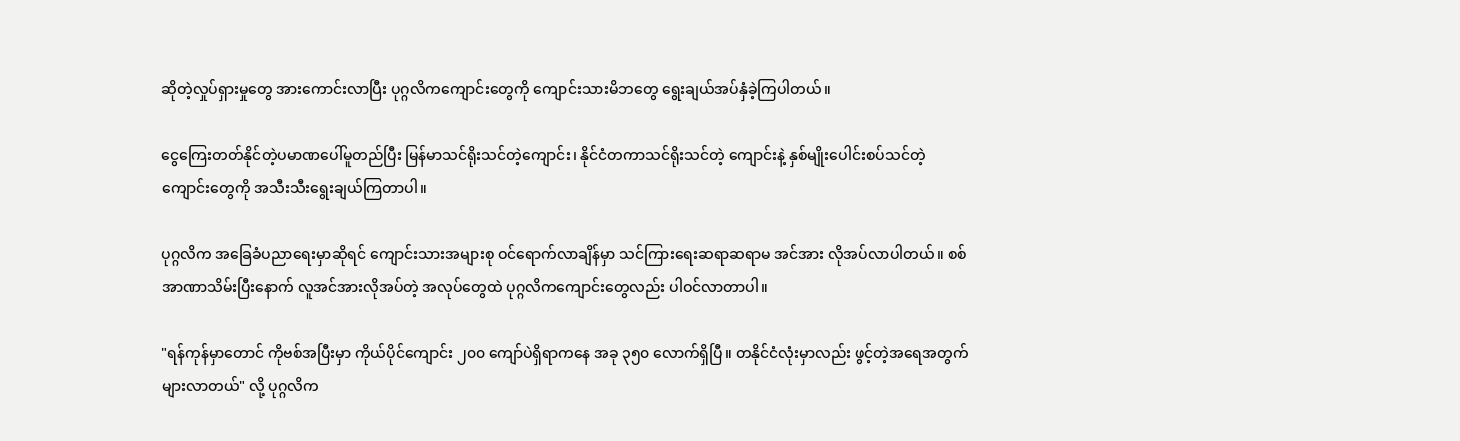ဆိုတဲ့လှုပ်ရှားမှုတွေ အားကောင်းလာပြီး ပုဂ္ဂလိကကျောင်းတွေကို ကျောင်းသားမိဘတွေ ရွေးချယ်အပ်နှံခဲ့ကြပါတယ်။

ငွေကြေးတတ်နိုင်တဲ့ပမာဏပေါ်မူတည်ပြီး မြန်မာသင်ရိုးသင်တဲ့ကျောင်း၊ နိုင်ငံတကာသင်ရိုးသင်တဲ့ ကျောင်းနဲ့ နှစ်မျိုးပေါင်းစပ်သင်တဲ့ကျောင်းတွေကို အသီးသီးရွေးချယ်ကြတာပါ။

ပုဂ္ဂလိက အခြေခံပညာရေးမှာဆိုရင် ကျောင်းသားအများစု ဝင်ရောက်လာချိန်မှာ သင်ကြားရေးဆရာဆရာမ အင်အား လိုအပ်လာပါတယ်။ စစ်အာဏာသိမ်းပြီးနောက် လူအင်အားလိုအပ်တဲ့ အလုပ်တွေထဲ ပုဂ္ဂလိကကျောင်းတွေလည်း ပါဝင်လာတာပါ။

"ရန်ကုန်မှာတောင် ကိုဗစ်အပြီးမှာ ကိုယ်ပိုင်ကျောင်း ၂၀၀ ကျော်ပဲရှိရာကနေ အခု ၃၅၀ လောက်ရှိပြီ။ တနိုင်ငံလုံးမှာလည်း ဖွင့်တဲ့အရေအတွက်များလာတယ်" လို့ ပုဂ္ဂလိက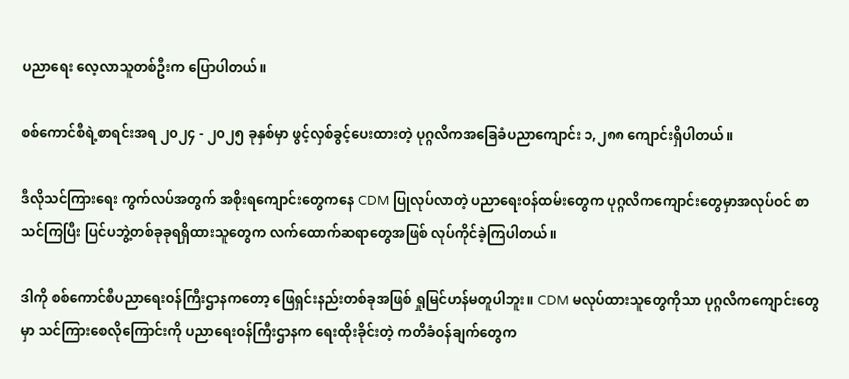ပညာရေး လေ့လာသူတစ်ဦးက ပြောပါတယ်။

စစ်ကောင်စီရဲ့စာရင်းအရ ၂၀၂၄ - ၂၀၂၅ ခုနှစ်မှာ ဖွင့်လှစ်ခွင့်ပေးထားတဲ့ ပုဂ္ဂလိကအခြေခံပညာကျောင်း ၁,၂၈၈ ကျောင်းရှိပါတယ်။

ဒီလိုသင်ကြားရေး ကွက်လပ်အတွက် အစိုးရကျောင်းတွေကနေ CDM ပြုလုပ်လာတဲ့ ပညာရေးဝန်ထမ်းတွေက ပုဂ္ဂလိကကျောင်းတွေမှာအလုပ်ဝင် စာသင်ကြပြီး ပြင်ပဘွဲ့တစ်ခုခုရရှိထားသူတွေက လက်ထောက်ဆရာတွေအဖြစ် လုပ်ကိုင်ခဲ့ကြပါတယ်။

ဒါကို စစ်ကောင်စီပညာရေးဝန်ကြီးဌာနကတော့ ဖြေရှင်းနည်းတစ်ခုအဖြစ် ရှုမြင်ဟန်မတူပါဘူး။ CDM မလုပ်ထားသူတွေကိုသာ ပုဂ္ဂလိကကျောင်းတွေမှာ သင်ကြားစေလိုကြောင်းကို ပညာရေးဝန်ကြီးဌာနက ရေးထိုးခိုင်းတဲ့ ကတိခံဝန်ချက်တွေက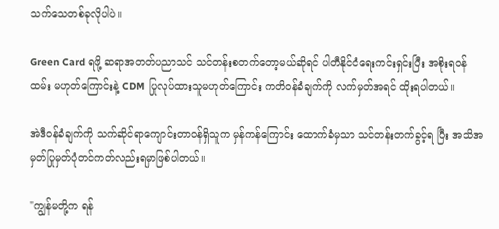သက်သေတစ်ခုလိုပါပဲ။

Green Card ရဖို့ ဆရာအတတ်ပညာသင် သင်တန်းစတက်တော့မယ်ဆိုရင် ပါတီနိုင်ငံရေးကင်းရှင်းပြီး အစိုးရဝန်ထမ်း မဟုတ်ကြောင်းနဲ့ CDM ပြုလုပ်ထားသူမဟုတ်ကြောင်း ကတိဝန်ခံချက်ကို လက်မှတ်အရင် ထိုးရပါတယ်။

အဲဒီဝန်ခံချက်ကို သက်ဆိုင်ရာကျောင်းတာဝန်ရှိသူက မှန်ကန်ကြောင်း ထောက်ခံမှသာ သင်တန်းတက်ခွင့်ရ ပြီး အသိအမှတ်ပြုမှတ်ပုံတင်ကတ်လည်းရမှာဖြစ်ပါတယ်။

"ကျွန်မတို့က ရန်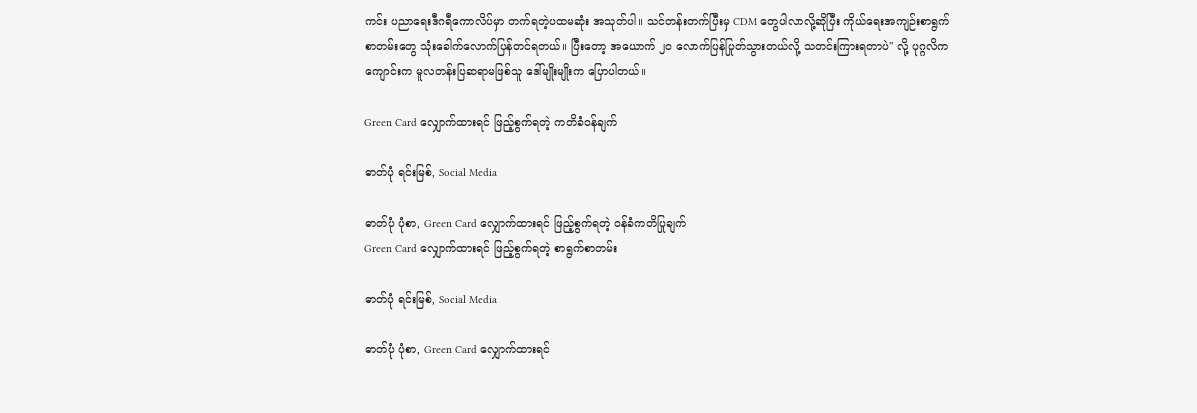ကင်း ပညာရေးဒီဂရီကောလိပ်မှာ တက်ရတဲ့ပထမဆုံး အသုတ်ပါ။ သင်တန်းတက်ပြီးမှ CDM တွေပါလာလို့ဆိုပြီး ကိုယ်ရေးအကျဉ်းစာရွက်စာတမ်းတွေ သုံးခေါက်လောက်ပြန်တင်ရတယ်။ ပြီးတော့ အယောက် ၂၀ လောက်ပြန်ပြုတ်သွားတယ်လို့ သတင်းကြားရတာပဲ" လို့ ပုဂ္ဂလိကကျောင်းက မူလတန်းပြဆရာမဖြစ်သူ ဒေါ်မျိုးမျိုးက ပြောပါတယ်။

Green Card လျှောက်ထား‌ရင် ဖြည့်စွက်ရတဲ့ ကတိခံဝန်ချက်

ဓာတ်ပုံ ရင်းမြစ်, Social Media

ဓာတ်ပုံ ပုံစာ, Green Card လျှောက်ထား‌ရင် ဖြည့်စွက်ရတဲ့ ဝန်ခံကတိပြုချက်
Green Card လျှောက်ထား‌ရင် ဖြည့်စွက်ရတဲ့ စာရွက်စာတမ်း

ဓာတ်ပုံ ရင်းမြစ်, Social Media

ဓာတ်ပုံ ပုံစာ, Green Card လျှောက်ထား‌ရင်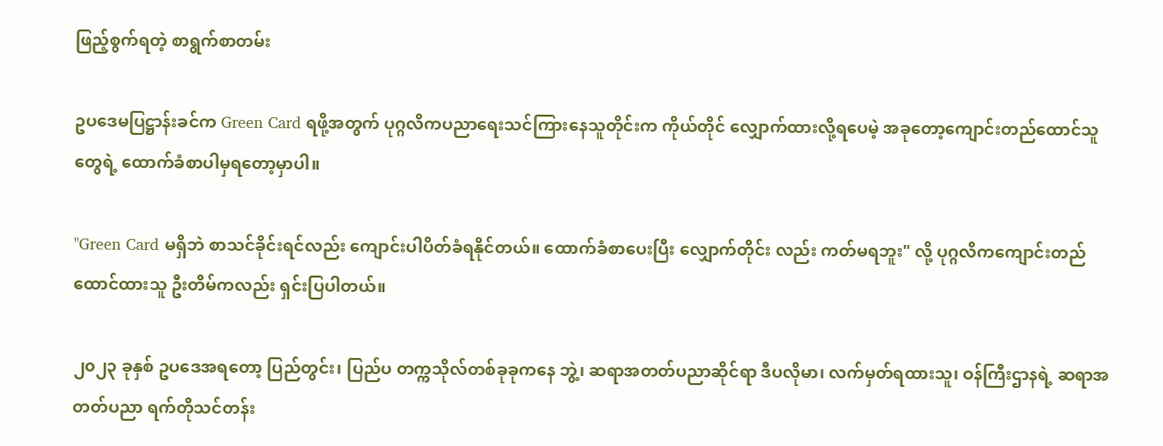ဖြည့်စွက်ရတဲ့ စာရွက်စာတမ်း

ဥပဒေမပြဋ္ဌာန်းခင်က Green Card ရဖို့အတွက် ပုဂ္ဂလိကပညာရေးသင်ကြားနေသူတိုင်းက ကိုယ်တိုင် လျှောက်ထားလို့ရပေမဲ့ အခုတော့ကျောင်းတည်ထောင်သူတွေရဲ့ ထောက်ခံစာပါမှရတော့မှာပါ။

"Green Card မရှိဘဲ စာသင်ခိုင်းရင်လည်း ကျောင်းပါပိတ်ခံရနိုင်တယ်။ ထောက်ခံစာပေးပြီး လျှောက်တိုင်း လည်း ကတ်မရဘူး" လို့ ပုဂ္ဂလိကကျောင်းတည်ထောင်ထားသူ ဦးတိမ်ကလည်း ရှင်းပြပါတယ်။

၂၀၂၃ ခုနှစ် ဥပဒေအရတော့ ပြည်တွင်း၊ ပြည်ပ တက္ကသိုလ်တစ်ခုခုကနေ ဘွဲ့၊ ဆရာအတတ်ပညာဆိုင်ရာ ဒီပလိုမာ၊ လက်မှတ်ရထားသူ၊ ဝန်ကြီးဌာနရဲ့ ဆရာအတတ်ပညာ ရက်တိုသင်တန်း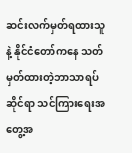ဆင်းလက်မှတ်ရထားသူနဲ့ နိုင်ငံတော်ကနေ သတ်မှတ်ထားတဲ့ဘာသာရပ်ဆိုင်ရာ သင်ကြားရေးအတွေ့အ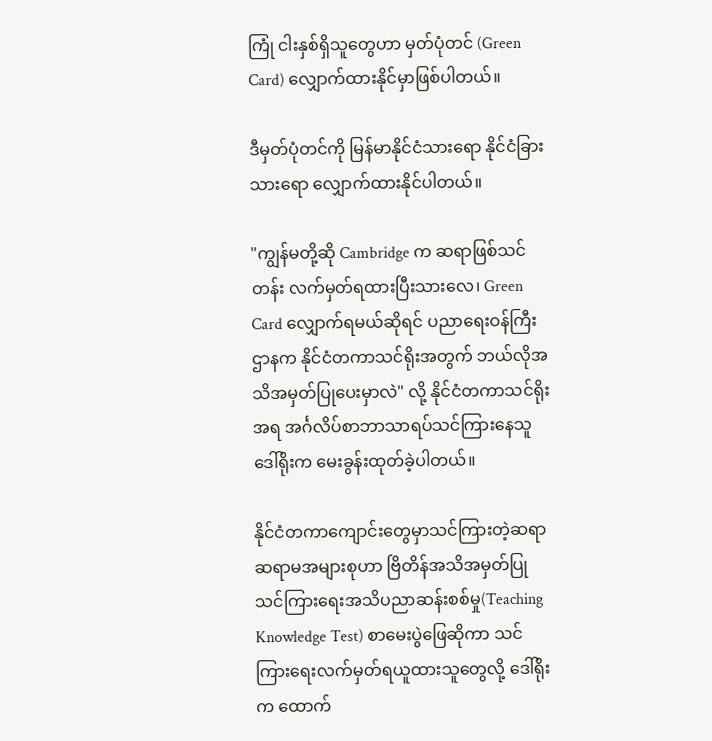ကြုံ ငါးနှစ်ရှိသူတွေဟာ မှတ်ပုံတင် (Green Card) လျှောက်ထားနိုင်မှာဖြစ်ပါတယ်။

ဒီမှတ်ပုံတင်ကို မြန်မာနိုင်ငံသားရော နိုင်ငံခြားသားရော လျှောက်ထားနိုင်ပါတယ်။

"ကျွန်မတို့ဆို Cambridge က ဆရာဖြစ်သင်တန်း လက်မှတ်ရထားပြီးသားလေ၊ Green Card လျှောက်ရမယ်ဆိုရင် ပညာရေးဝန်ကြီးဌာနက နိုင်ငံတကာသင်ရိုးအတွက် ဘယ်လိုအသိအမှတ်ပြုပေးမှာလဲ" လို့ နိုင်ငံတကာသင်ရိုးအရ အင်္ဂလိပ်စာဘာသာရပ်သင်ကြားနေသူ ဒေါ်ရိုးက မေးခွန်းထုတ်ခဲ့ပါတယ်။

နိုင်ငံတကာကျောင်းတွေမှာသင်ကြားတဲ့ဆရာဆရာမအများစုဟာ ဗြိတိန်အသိအမှတ်ပြု သင်ကြားရေးအသိပညာဆန်းစစ်မှု(Teaching Knowledge Test) စာမေးပွဲဖြေဆိုကာ သင်ကြားရေးလက်မှတ်ရယူထားသူတွေလို့ ဒေါ်ရိုးက ထောက်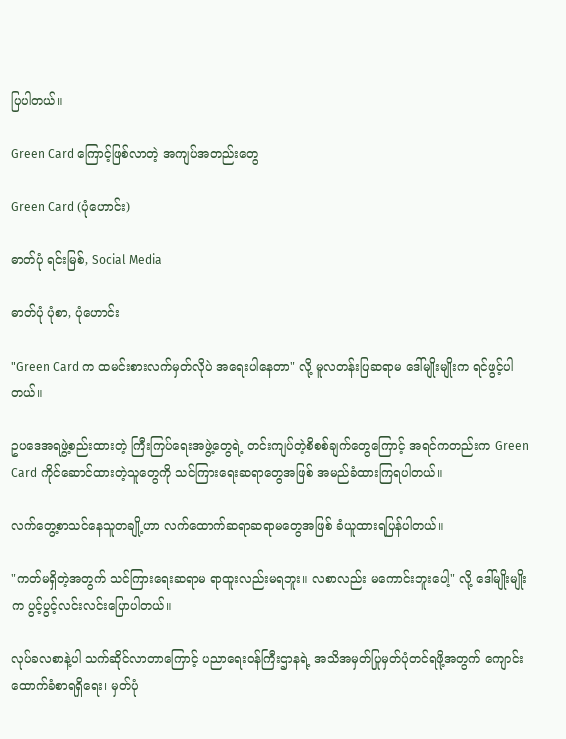ပြပါတယ်။

Green Card ကြောင့်ဖြစ်လာတဲ့ အကျပ်အတည်းတွေ

Green Card (ပုံဟောင်း)

ဓာတ်ပုံ ရင်းမြစ်, Social Media

ဓာတ်ပုံ ပုံစာ, ပုံဟောင်း

"Green Card က ထမင်းစားလက်မှတ်လိုပဲ အရေးပါနေတာ" လို့ မူလတန်းပြဆရာမ ဒေါ်မျိုးမျိုးက ရင်ဖွင့်ပါတယ်။

ဥပ‌ဒေအရဖွဲ့စည်းထားတဲ့ ကြီးကြပ်ရေးအဖွဲ့တွေရဲ့ တင်းကျပ်တဲ့စိစစ်ချက်တွေကြောင့် အရင်ကတည်းက Green Card ကိုင်ဆောင်ထားတဲ့သူတွေကို သင်ကြားရေးဆရာတွေအဖြစ် အမည်ခံထားကြရပါတယ်။

လက်တွေ့စာသင်နေသူတချို့ဟာ လက်ထောက်ဆရာဆရာမတွေအဖြစ် ခံယူထားရပြန်ပါတယ်။

"ကတ်မရှိတဲ့အတွက် သင်ကြားရေးဆရာမ ရာထူးလည်းမရဘူး။ လစာလည်း မကောင်းဘူးပေါ့" လို့ ဒေါ်မျိုးမျိုးက ပွင့်ပွင့်လင်းလင်းပြောပါတယ်။

လုပ်ခလစာနဲ့ပါ သက်ဆိုင်လာတာကြောင့် ပညာရေးဝန်ကြီးဌာနရဲ့ အသိအမှတ်ပြုမှတ်ပုံတင်ရဖို့အတွက် ကျောင်းထောက်ခံစာရရှိရေး၊ မှတ်ပုံ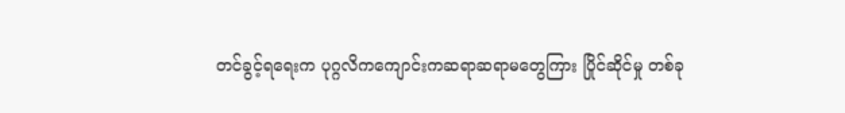တင်ခွင့်ရရေးက ပုဂ္ဂလိကကျောင်းကဆရာဆရာမတွေကြား ပြိုင်ဆိုင်မှု တစ်ခု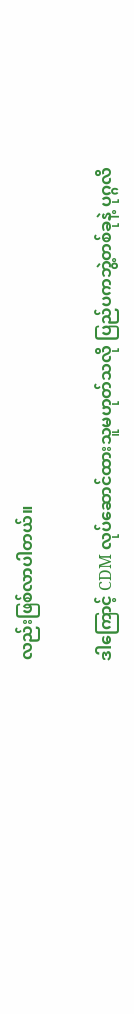လည်းဖြစ်လာပါတယ်။

ဒါကြောင့် CDM လုပ်ဆောင်ထားသူမဟုတ်သလို ပြည်ပကဘွဲ့တစ်ခုနဲ့ ပုဂ္ဂလိ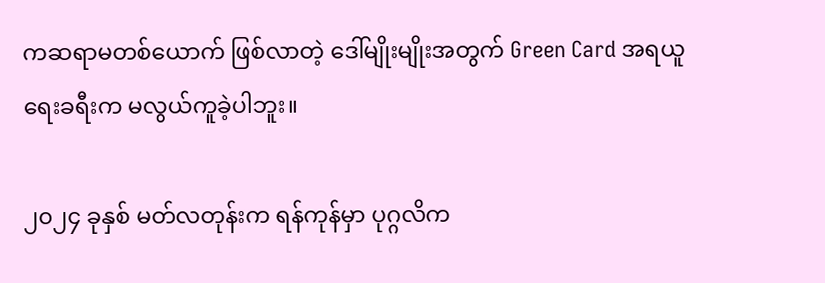ကဆရာမတစ်ယောက် ဖြစ်လာတဲ့ ဒေါ်မျိုးမျိုးအတွက် Green Card အရယူရေးခရီးက မလွယ်ကူခဲ့ပါဘူး။

၂၀၂၄ ခုနှစ် မတ်လတုန်းက ရန်ကုန်မှာ ပုဂ္ဂလိက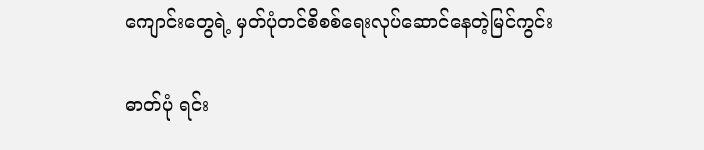ကျောင်းတွေရဲ့ မှတ်ပုံတင်စိစစ်ရေးလုပ်ဆောင်နေတဲ့မြင်ကွင်း

ဓာတ်ပုံ ရင်း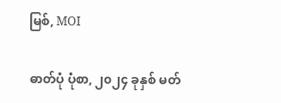မြစ်, MOI

ဓာတ်ပုံ ပုံစာ, ၂၀၂၄ ခုနှစ် မတ်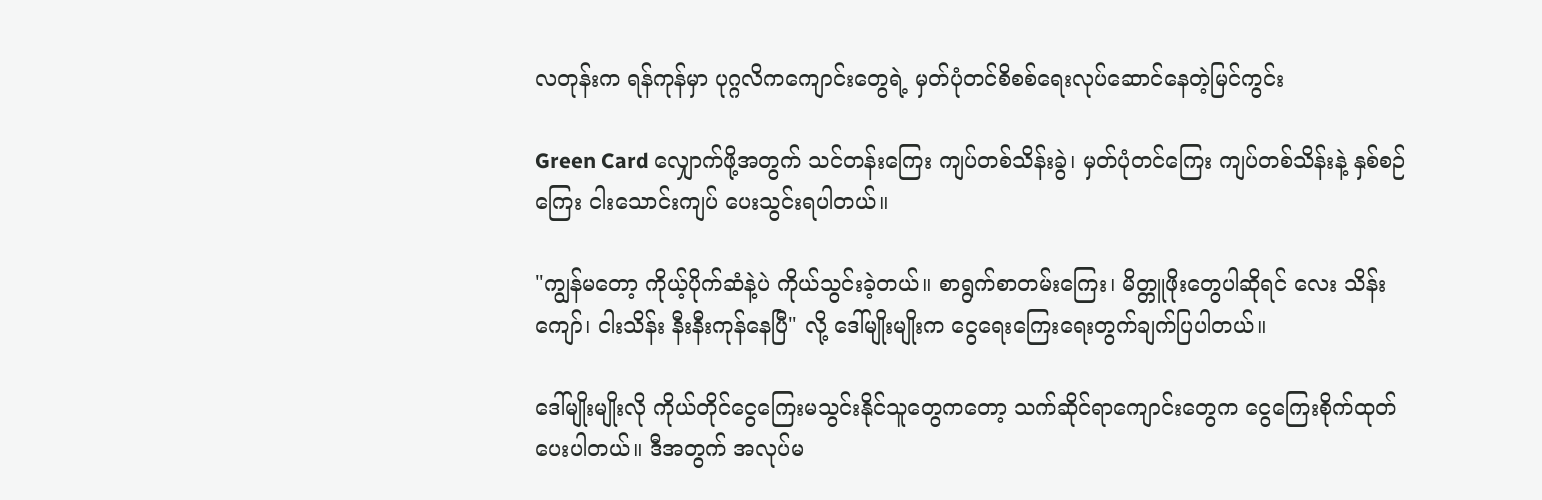လတုန်းက ရန်ကုန်မှာ ပုဂ္ဂလိကကျောင်းတွေရဲ့ မှတ်ပုံတင်စိစစ်ရေးလုပ်ဆောင်နေတဲ့မြင်ကွင်း

Green Card လျှောက်ဖို့အတွက် သင်တန်းကြေး ကျပ်တစ်သိန်းခွဲ၊ မှတ်ပုံတင်ကြေး ကျပ်တစ်သိန်းနဲ့ နှစ်စဉ်ကြေး ငါးသောင်းကျပ် ပေးသွင်းရပါတယ်။

"ကျွန်မတော့ ကိုယ့်ပိုက်ဆံနဲ့ပဲ ကိုယ်သွင်းခဲ့တယ်။ စာရွက်စာတမ်းကြေး၊ မိတ္တူဖိုးတွေပါဆိုရင် လေး သိန်းကျော်၊ ငါးသိန်း နီးနီးကုန်နေပြီ" လို့ ဒေါ်မျိုးမျိုးက ငွေရေးကြေးရေးတွက်ချက်ပြပါတယ်။

ဒေါ်မျိုးမျိုးလို ကိုယ်တိုင်ငွေကြေးမသွင်းနိုင်သူတွေကတော့ သက်ဆိုင်ရာကျောင်းတွေက ငွေကြေးစိုက်ထုတ်ပေးပါတယ်။ ဒီအတွက် အလုပ်မ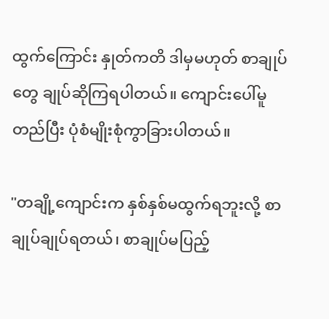ထွက်ကြောင်း နှုတ်ကတိ ဒါမှမဟုတ် စာချုပ်တွေ ချုပ်ဆိုကြရပါတယ်။ ကျောင်းပေါ်မူတည်ပြီး ပုံစံမျိုးစုံကွာခြားပါတယ်။

"တချို့ကျောင်းက နှစ်နှစ်မထွက်ရဘူးလို့ စာချုပ်ချုပ်ရတယ်၊ စာချုပ်မပြည့်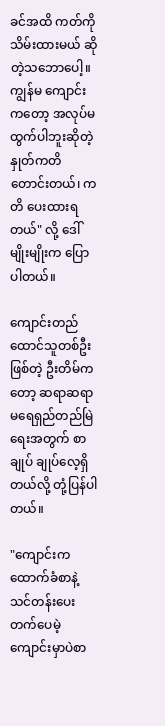ခင်အထိ ကတ်ကို သိမ်းထားမယ် ဆိုတဲ့သဘောပေါ့။ ကျွန်မ ကျောင်းကတော့ အလုပ်မထွက်ပါဘူးဆိုတဲ့ နှုတ်ကတိတောင်းတယ်၊ ကတိ ပေးထားရတယ်" လို့ ဒေါ်မျိုးမျိုးက ပြောပါတယ်။

ကျောင်းတည်ထောင်သူတစ်ဦးဖြစ်တဲ့ ဦးတိမ်ကတော့ ဆရာဆရာမရေရှည်တည်မြဲရေးအတွက် စာချုပ် ချုပ်လေ့ရှိတယ်လို့ တုံ့ပြန်ပါတယ်။

"ကျောင်းကထောက်ခံစာနဲ့ သင်တန်းပေးတက်ပေမဲ့ ကျောင်းမှာပဲစာ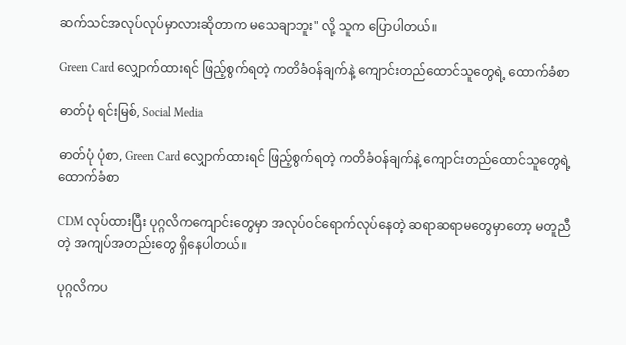ဆက်သင်အလုပ်လုပ်မှာလားဆိုတာက မသေချာဘူး" လို့ သူက ပြောပါတယ်။

Green Card လျှောက်ထား‌ရင် ဖြည့်စွက်ရတဲ့ ကတိခံဝန်ချက်နဲ့ ကျောင်းတည်ထောင်သူတွေရဲ့ ထောက်ခံစာ

ဓာတ်ပုံ ရင်းမြစ်, Social Media

ဓာတ်ပုံ ပုံစာ, Green Card လျှောက်ထား‌ရင် ဖြည့်စွက်ရတဲ့ ကတိခံဝန်ချက်နဲ့ ကျောင်းတည်ထောင်သူတွေရဲ့ ထောက်ခံစာ

CDM လုပ်ထားပြီး ပုဂ္ဂလိကကျောင်းတွေမှာ အလုပ်ဝင်ရောက်လုပ်နေတဲ့ ဆရာဆရာမတွေမှာတော့ မတူညီတဲ့ အကျပ်အတည်းတွေ ရှိနေပါတယ်။

ပုဂ္ဂလိကပ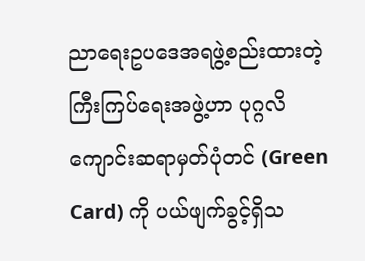ညာရေးဥပဒေအရဖွဲ့စည်းထားတဲ့ ကြီးကြပ်ရေးအဖွဲ့ဟာ ပုဂ္ဂလိကျောင်းဆရာမှတ်ပုံတင် (Green Card) ကို ပယ်ဖျက်ခွင့်ရှိသ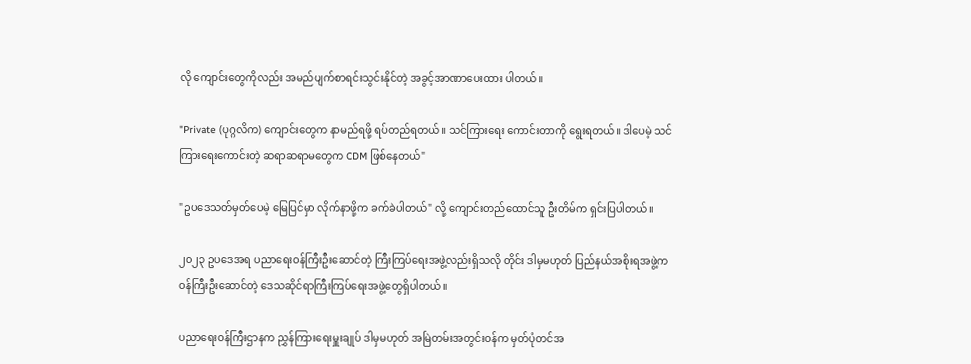လို ကျောင်းတွေကိုလည်း အမည်ပျက်စာရင်းသွင်းနိုင်တဲ့ အခွင့်အာဏာပေးထား ပါတယ်။

"Private (ပုဂ္ဂလိက) ကျောင်းတွေက နာမည်ရဖို့ ရပ်တည်ရတယ်။ သင်ကြားရေး ကောင်းတာကို ရွေးရတယ်။ ဒါပေမဲ့ သင်ကြားရေးကောင်းတဲ့ ဆရာဆရာမတွေက CDM ဖြစ်နေတယ်"

"ဥပဒေသတ်မှတ်ပေမဲ့ မြေပြင်မှာ လိုက်နာဖို့က ခက်ခဲပါတယ်" လို့ ကျောင်းတည်ထောင်သူ ဦးတိမ်က ရှင်းပြပါတယ်။

၂၀၂၃ ဥပဒေအရ ပညာရေးဝန်ကြီးဦးဆောင်တဲ့ ကြီးကြပ်ရေးအဖွဲ့လည်းရှိသလို တိုင်း ဒါမှမဟုတ် ပြည်နယ်အစိုးရအဖွဲ့က ဝန်ကြီးဦးဆောင်တဲ့ ဒေသဆိုင်ရာကြီးကြပ်ရေးအဖွဲ့တွေရှိပါတယ်။

ပညာရေးဝန်ကြီးဌာနက ညွှန်ကြားရေးမှူးချုပ် ဒါမှမဟုတ် အမြဲတမ်းအတွင်းဝန်က မှတ်ပုံတင်အ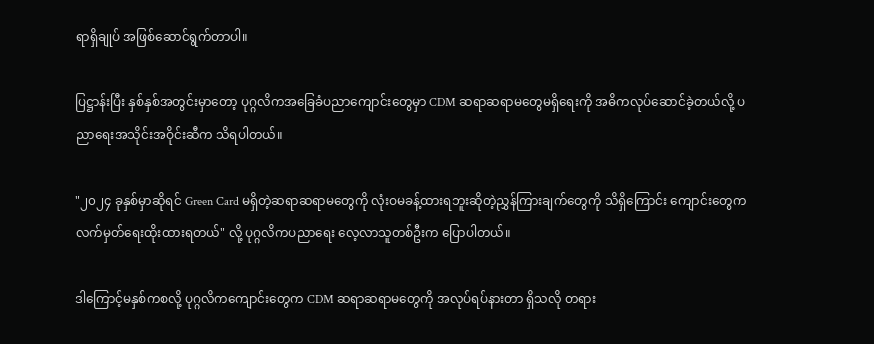ရာရှိချုပ် အဖြစ်ဆောင်ရွက်တာပါ။

ပြဋ္ဌာန်းပြီး နှစ်နှစ်အတွင်းမှာတော့ ပုဂ္ဂလိကအခြေခံပညာကျောင်းတွေမှာ CDM ဆရာဆရာမတွေမရှိရေးကို အဓိကလုပ်ဆောင်ခဲ့တယ်လို့ ပညာရေးအသိုင်းအဝိုင်းဆီက သိရပါတယ်။

"၂၀၂၄ ခုနှစ်မှာဆိုရင် Green Card မရှိတဲ့ဆရာဆရာမတွေကို လုံးဝမခန့်ထားရဘူးဆိုတဲ့ညွှန်ကြားချက်တွေကို သိရှိကြောင်း ကျောင်းတွေက လက်မှတ်ရေးထိုးထားရတယ်" လို့ ပုဂ္ဂလိကပညာရေး လေ့လာသူတစ်ဦးက ပြောပါတယ်။

ဒါကြောင့်မနှစ်ကစလို့ ပုဂ္ဂလိကကျောင်းတွေက CDM ဆရာဆရာမတွေကို အလုပ်ရပ်နားတာ ရှိသလို တရား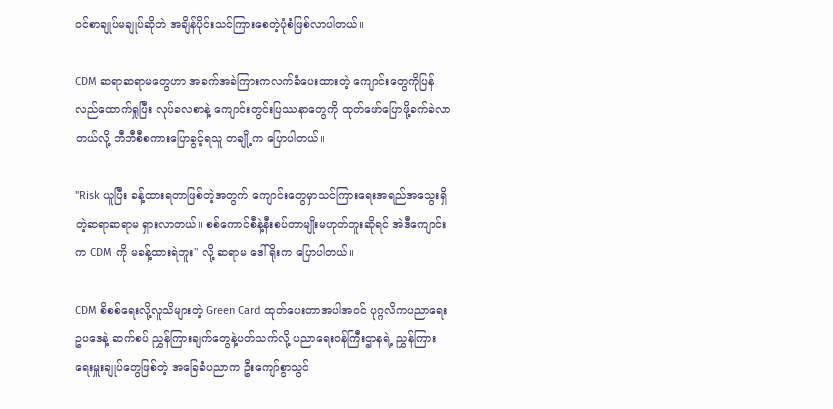ဝင်စာချုပ်မချုပ်ဆိုဘဲ အချိန်ပိုင်းသင်ကြားစေတဲ့ပုံစံဖြစ်လာပါတယ်။

CDM ဆရာဆရာမတွေဟာ အခက်အခဲကြားကလက်ခံပေးထားတဲ့ ကျောင်းတွေကိုပြန်လည်ထောက်ရှုပြီး လုပ်ခလစာနဲ့ ကျောင်းတွင်းပြဿနာတွေကို ထုတ်ဖော်ပြောဖို့ခက်ခဲလာတယ်လို့ ဘီဘီစီစကားပြောခွင့်ရသူ တချို့က ပြောပါတယ်။

"Risk ယူပြီး ခန့်ထားရတာဖြစ်တဲ့အတွက် ကျောင်းတွေမှာသင်ကြားရေးအရည်အသွေးရှိတဲ့ဆရာဆရာမ ရှားလာတယ်။ စစ်ကောင်စီနဲ့နီးစပ်တာမျိုးမဟုတ်ဘူးဆိုရင် အဲဒီကျောင်းက CDM ကို မခန့်ထားရဲဘူး" လို့ ဆရာမ ဒေါ်ရိုးက ပြောပါတယ်။

CDM စိစစ်ရေးလို့လူသိများတဲ့ Green Card ထုတ်ပေးတာအပါအဝင် ပုဂ္ဂလိကပညာရေးဥပဒေနဲ့ ဆက်စပ် ညွှန်ကြားချက်တွေနဲ့ပတ်သက်လို့ ပညာရေးဝန်ကြီးဌာနရဲ့ ညွှန်ကြားရေးမှူးချုပ်တွေဖြစ်တဲ့ အခြေခံပညာက ဦးကျော်စွာသွင်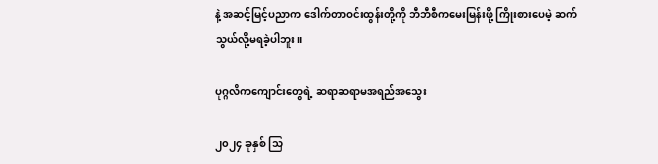နဲ့ အဆင့်မြင့်ပညာက ဒေါက်တာဝင်းထွန်းတို့ကို ဘီဘီစီကမေးမြန်းဖို့ ကြိုးစားပေမဲ့ ဆက်သွယ်လို့မရခဲ့ပါဘူး။

ပုဂ္ဂလိကကျောင်းတွေရဲ့ ဆရာဆရာမအရည်အသွေး

၂၀၂၄ ခုနှစ် သြ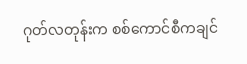ဂုတ်လတုန်းက စစ်ကောင်စီကချင်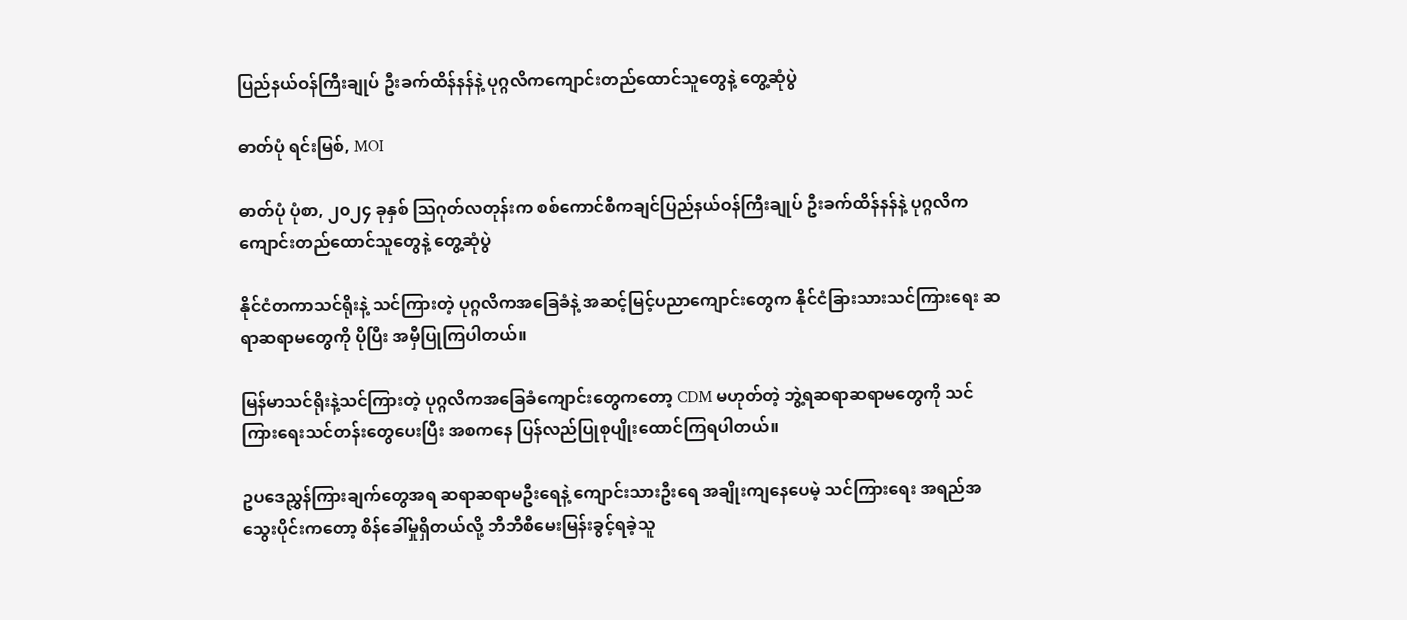ပြည်နယ်ဝန်ကြီးချုပ် ဦးခက်ထိန်နန်နဲ့ ပုဂ္ဂလိကကျောင်းတည်ထောင်သူတွေနဲ့ တွေ့ဆုံပွဲ

ဓာတ်ပုံ ရင်းမြစ်, MOI

ဓာတ်ပုံ ပုံစာ, ၂၀၂၄ ခုနှစ် သြဂုတ်လတုန်းက စစ်ကောင်စီကချင်ပြည်နယ်ဝန်ကြီးချုပ် ဦးခက်ထိန်နန်နဲ့ ပုဂ္ဂလိကကျောင်းတည်ထောင်သူတွေနဲ့ တွေ့ဆုံပွဲ

နိုင်ငံတကာသင်ရိုးနဲ့ သင်ကြားတဲ့ ပုဂ္ဂလိကအခြေခံနဲ့ အဆင့်မြင့်ပညာကျောင်းတွေက နိုင်ငံခြားသားသင်ကြားရေး ဆရာဆရာမတွေကို ပိုပြီး အမှီပြုကြပါတယ်။

မြန်မာသင်ရိုးနဲ့သင်ကြားတဲ့ ပုဂ္ဂလိကအခြေခံကျောင်းတွေကတော့ CDM မဟုတ်တဲ့ ဘွဲ့ရဆရာဆရာမတွေကို သင်ကြားရေးသင်တန်းတွေပေးပြီး အစကနေ ပြန်လည်ပြုစုပျိုးထောင်ကြရပါတယ်။

ဥပဒေညွှန်ကြားချက်တွေအရ ဆရာဆရာမဦးရေနဲ့ ကျောင်းသားဦးရေ အချိုးကျနေပေမဲ့ သင်ကြားရေး အရည်အသွေးပိုင်းကတော့ စိန်ခေါ်မှုရှိတယ်လို့ ဘီဘီစီမေးမြန်းခွင့်ရခဲ့သူ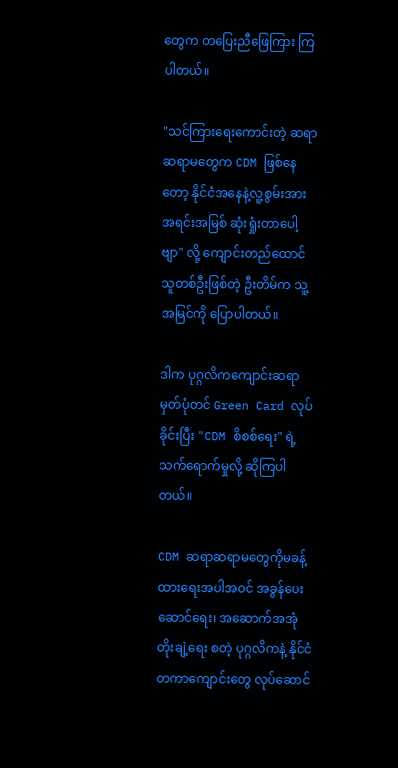တွေက တပြေးညီဖြေကြား ကြပါတယ်။

"သင်ကြားရေးကောင်းတဲ့ ဆရာဆရာမတွေက CDM ဖြစ်နေတော့ နိုင်ငံအနေနဲ့လူ့စွမ်းအားအရင်းအမြစ် ဆုံးရှုံးတာပေါ့ဗျာ" လို့ ကျောင်းတည်ထောင်သူတစ်ဦးဖြစ်တဲ့ ဦးတိမ်က သူ့အမြင်ကို ပြောပါတယ်။

ဒါက ပုဂ္ဂလိကကျောင်းဆရာမှတ်ပုံတင် Green Card လုပ်ခိုင်းပြီး "CDM စိစစ်ရေး" ရဲ့ သက်ရောက်မှုလို့ ဆိုကြပါတယ်။

CDM ဆရာဆရာမတွေကိုမခန့်ထားရေးအပါအဝင် အခွန်ပေးဆောင်ရေး၊ အဆောက်အအုံတိုးချဲ့ရေး စတဲ့ ပုဂ္ဂလိကနဲ့ နိုင်ငံတကာကျောင်းတွေ လုပ်ဆောင်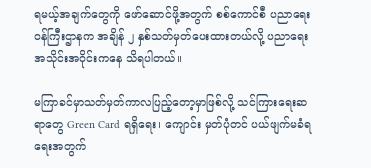ရမယ့်အချက်တွေကို ဖော်ဆောင်ဖို့အတွက် စစ်ကောင်စီ ပညာရေးဝန်ကြီးဌာနက အချိန် ၂ နှစ်သတ်မှတ်ပေးထားတယ်လို့ ပညာရေးအသိုင်းအဝိုင်းကနေ သိရပါတယ်။

မကြာခင်မှာသတ်မှတ်ကာလပြည့်တော့မှာဖြစ်လို့ သင်ကြားရေးဆရာတွေ Green Card ရရှိရေး၊ ကျောင်း မှတ်ပုံတင် ပယ်ဖျက်မခံရရေးအတွက်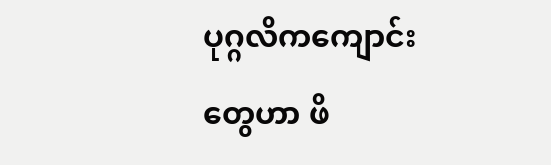ပုဂ္ဂလိကကျောင်းတွေဟာ ဖိ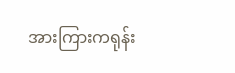အားကြားကရုန်း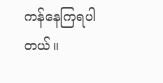ကန်နေကြရပါတယ်။